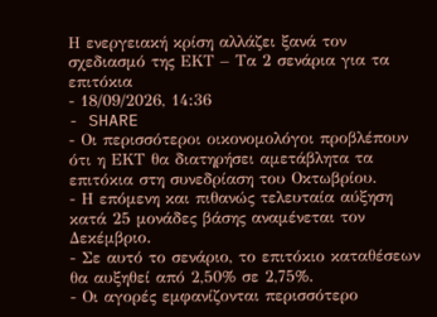Η ενεργειακή κρίση αλλάζει ξανά τον σχεδιασμό της ΕΚΤ – Τα 2 σενάρια για τα επιτόκια
- 18/09/2026, 14:36
- SHARE
- Οι περισσότεροι οικονομολόγοι προβλέπουν ότι η ΕΚΤ θα διατηρήσει αμετάβλητα τα επιτόκια στη συνεδρίαση του Οκτωβρίου.
- Η επόμενη και πιθανώς τελευταία αύξηση κατά 25 μονάδες βάσης αναμένεται τον Δεκέμβριο.
- Σε αυτό το σενάριο, το επιτόκιο καταθέσεων θα αυξηθεί από 2,50% σε 2,75%.
- Οι αγορές εμφανίζονται περισσότερο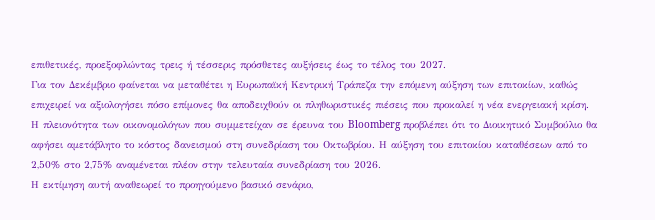επιθετικές, προεξοφλώντας τρεις ή τέσσερις πρόσθετες αυξήσεις έως το τέλος του 2027.
Για τον Δεκέμβριο φαίνεται να μεταθέτει η Ευρωπαϊκή Κεντρική Τράπεζα την επόμενη αύξηση των επιτοκίων, καθώς επιχειρεί να αξιολογήσει πόσο επίμονες θα αποδειχθούν οι πληθωριστικές πιέσεις που προκαλεί η νέα ενεργειακή κρίση.
Η πλειονότητα των οικονομολόγων που συμμετείχαν σε έρευνα του Bloomberg προβλέπει ότι το Διοικητικό Συμβούλιο θα αφήσει αμετάβλητο το κόστος δανεισμού στη συνεδρίαση του Οκτωβρίου. Η αύξηση του επιτοκίου καταθέσεων από το 2,50% στο 2,75% αναμένεται πλέον στην τελευταία συνεδρίαση του 2026.
Η εκτίμηση αυτή αναθεωρεί το προηγούμενο βασικό σενάριο,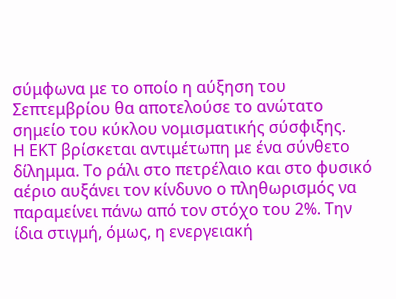σύμφωνα με το οποίο η αύξηση του Σεπτεμβρίου θα αποτελούσε το ανώτατο σημείο του κύκλου νομισματικής σύσφιξης.
Η ΕΚΤ βρίσκεται αντιμέτωπη με ένα σύνθετο δίλημμα. Το ράλι στο πετρέλαιο και στο φυσικό αέριο αυξάνει τον κίνδυνο ο πληθωρισμός να παραμείνει πάνω από τον στόχο του 2%. Την ίδια στιγμή, όμως, η ενεργειακή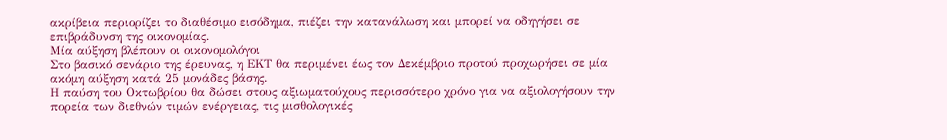ακρίβεια περιορίζει το διαθέσιμο εισόδημα, πιέζει την κατανάλωση και μπορεί να οδηγήσει σε επιβράδυνση της οικονομίας.
Μία αύξηση βλέπουν οι οικονομολόγοι
Στο βασικό σενάριο της έρευνας, η ΕΚΤ θα περιμένει έως τον Δεκέμβριο προτού προχωρήσει σε μία ακόμη αύξηση κατά 25 μονάδες βάσης.
Η παύση του Οκτωβρίου θα δώσει στους αξιωματούχους περισσότερο χρόνο για να αξιολογήσουν την πορεία των διεθνών τιμών ενέργειας, τις μισθολογικές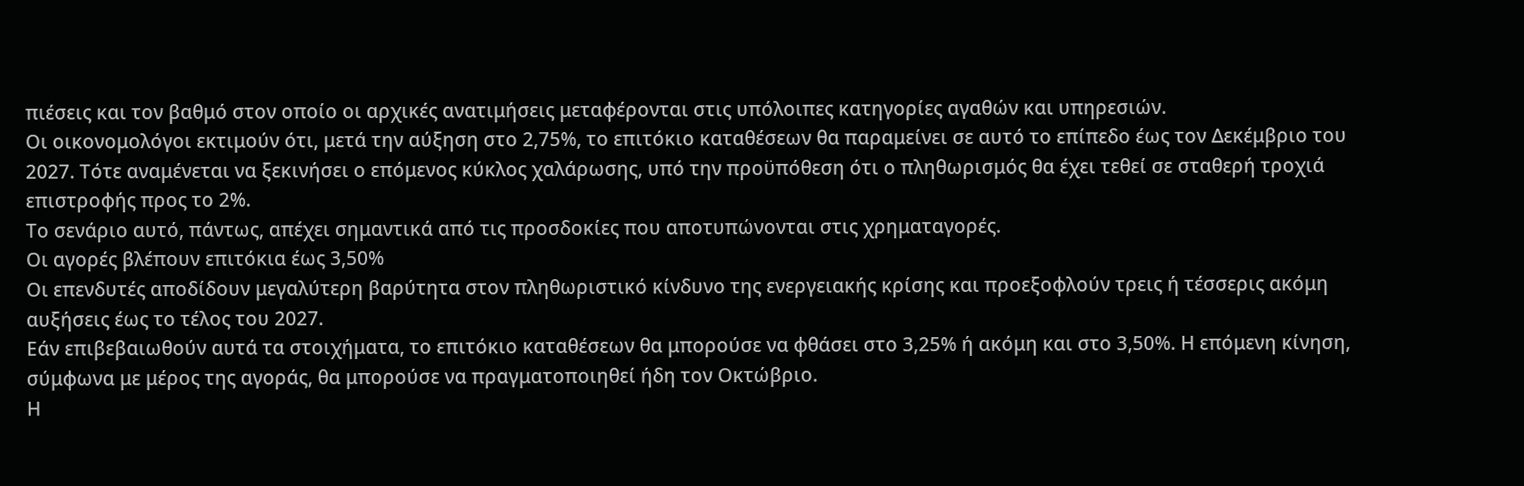πιέσεις και τον βαθμό στον οποίο οι αρχικές ανατιμήσεις μεταφέρονται στις υπόλοιπες κατηγορίες αγαθών και υπηρεσιών.
Οι οικονομολόγοι εκτιμούν ότι, μετά την αύξηση στο 2,75%, το επιτόκιο καταθέσεων θα παραμείνει σε αυτό το επίπεδο έως τον Δεκέμβριο του 2027. Τότε αναμένεται να ξεκινήσει ο επόμενος κύκλος χαλάρωσης, υπό την προϋπόθεση ότι ο πληθωρισμός θα έχει τεθεί σε σταθερή τροχιά επιστροφής προς το 2%.
Το σενάριο αυτό, πάντως, απέχει σημαντικά από τις προσδοκίες που αποτυπώνονται στις χρηματαγορές.
Οι αγορές βλέπουν επιτόκια έως 3,50%
Οι επενδυτές αποδίδουν μεγαλύτερη βαρύτητα στον πληθωριστικό κίνδυνο της ενεργειακής κρίσης και προεξοφλούν τρεις ή τέσσερις ακόμη αυξήσεις έως το τέλος του 2027.
Εάν επιβεβαιωθούν αυτά τα στοιχήματα, το επιτόκιο καταθέσεων θα μπορούσε να φθάσει στο 3,25% ή ακόμη και στο 3,50%. Η επόμενη κίνηση, σύμφωνα με μέρος της αγοράς, θα μπορούσε να πραγματοποιηθεί ήδη τον Οκτώβριο.
Η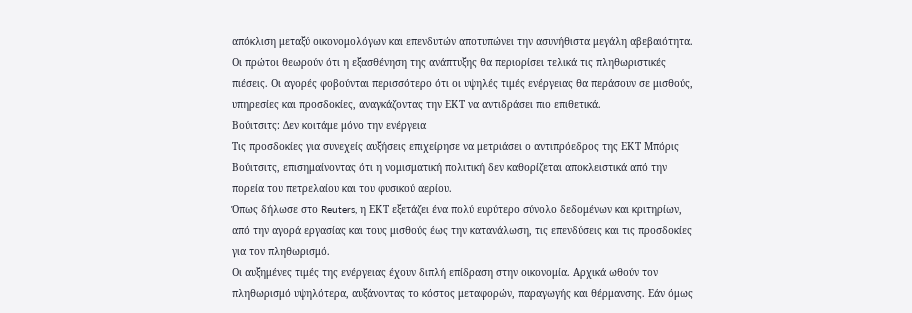απόκλιση μεταξύ οικονομολόγων και επενδυτών αποτυπώνει την ασυνήθιστα μεγάλη αβεβαιότητα. Οι πρώτοι θεωρούν ότι η εξασθένηση της ανάπτυξης θα περιορίσει τελικά τις πληθωριστικές πιέσεις. Οι αγορές φοβούνται περισσότερο ότι οι υψηλές τιμές ενέργειας θα περάσουν σε μισθούς, υπηρεσίες και προσδοκίες, αναγκάζοντας την ΕΚΤ να αντιδράσει πιο επιθετικά.
Βούιτσιτς: Δεν κοιτάμε μόνο την ενέργεια
Τις προσδοκίες για συνεχείς αυξήσεις επιχείρησε να μετριάσει ο αντιπρόεδρος της ΕΚΤ Μπόρις Βούιτσιτς, επισημαίνοντας ότι η νομισματική πολιτική δεν καθορίζεται αποκλειστικά από την πορεία του πετρελαίου και του φυσικού αερίου.
Όπως δήλωσε στο Reuters, η ΕΚΤ εξετάζει ένα πολύ ευρύτερο σύνολο δεδομένων και κριτηρίων, από την αγορά εργασίας και τους μισθούς έως την κατανάλωση, τις επενδύσεις και τις προσδοκίες για τον πληθωρισμό.
Οι αυξημένες τιμές της ενέργειας έχουν διπλή επίδραση στην οικονομία. Αρχικά ωθούν τον πληθωρισμό υψηλότερα, αυξάνοντας το κόστος μεταφορών, παραγωγής και θέρμανσης. Εάν όμως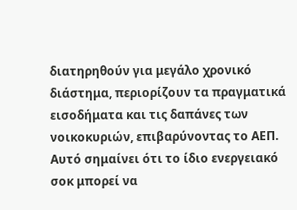διατηρηθούν για μεγάλο χρονικό διάστημα, περιορίζουν τα πραγματικά εισοδήματα και τις δαπάνες των νοικοκυριών, επιβαρύνοντας το ΑΕΠ.
Αυτό σημαίνει ότι το ίδιο ενεργειακό σοκ μπορεί να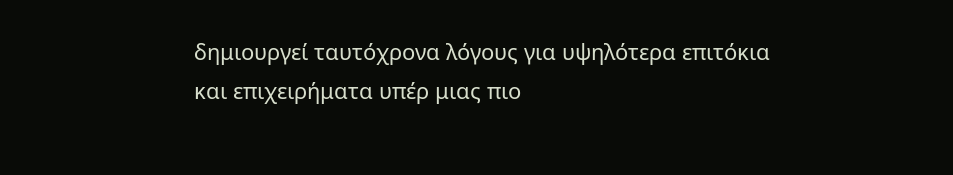δημιουργεί ταυτόχρονα λόγους για υψηλότερα επιτόκια και επιχειρήματα υπέρ μιας πιο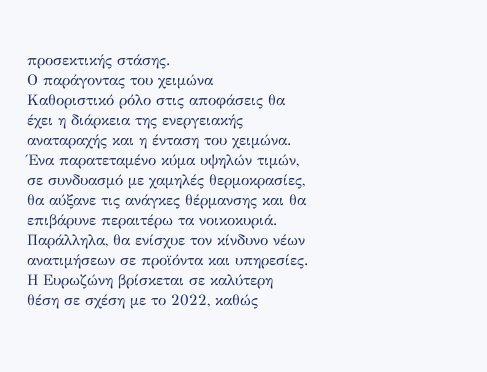προσεκτικής στάσης.
Ο παράγοντας του χειμώνα
Καθοριστικό ρόλο στις αποφάσεις θα έχει η διάρκεια της ενεργειακής αναταραχής και η ένταση του χειμώνα.
Ένα παρατεταμένο κύμα υψηλών τιμών, σε συνδυασμό με χαμηλές θερμοκρασίες, θα αύξανε τις ανάγκες θέρμανσης και θα επιβάρυνε περαιτέρω τα νοικοκυριά. Παράλληλα, θα ενίσχυε τον κίνδυνο νέων ανατιμήσεων σε προϊόντα και υπηρεσίες.
Η Ευρωζώνη βρίσκεται σε καλύτερη θέση σε σχέση με το 2022, καθώς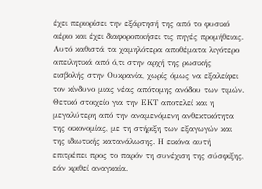έχει περιορίσει την εξάρτησή της από το φυσικό αέριο και έχει διαφοροποιήσει τις πηγές προμήθειας. Αυτό καθιστά τα χαμηλότερα αποθέματα λιγότερο απειλητικά από ό,τι στην αρχή της ρωσικής εισβολής στην Ουκρανία, χωρίς όμως να εξαλείφει τον κίνδυνο μιας νέας απότομης ανόδου των τιμών.
Θετικό στοιχείο για την ΕΚΤ αποτελεί και η μεγαλύτερη από την αναμενόμενη ανθεκτικότητα της οικονομίας, με τη στήριξη των εξαγωγών και της ιδιωτικής κατανάλωσης. Η εικόνα αυτή επιτρέπει προς το παρόν τη συνέχιση της σύσφιξης, εάν κριθεί αναγκαία.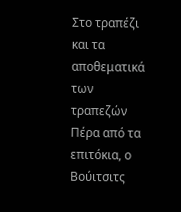Στο τραπέζι και τα αποθεματικά των τραπεζών
Πέρα από τα επιτόκια, ο Βούιτσιτς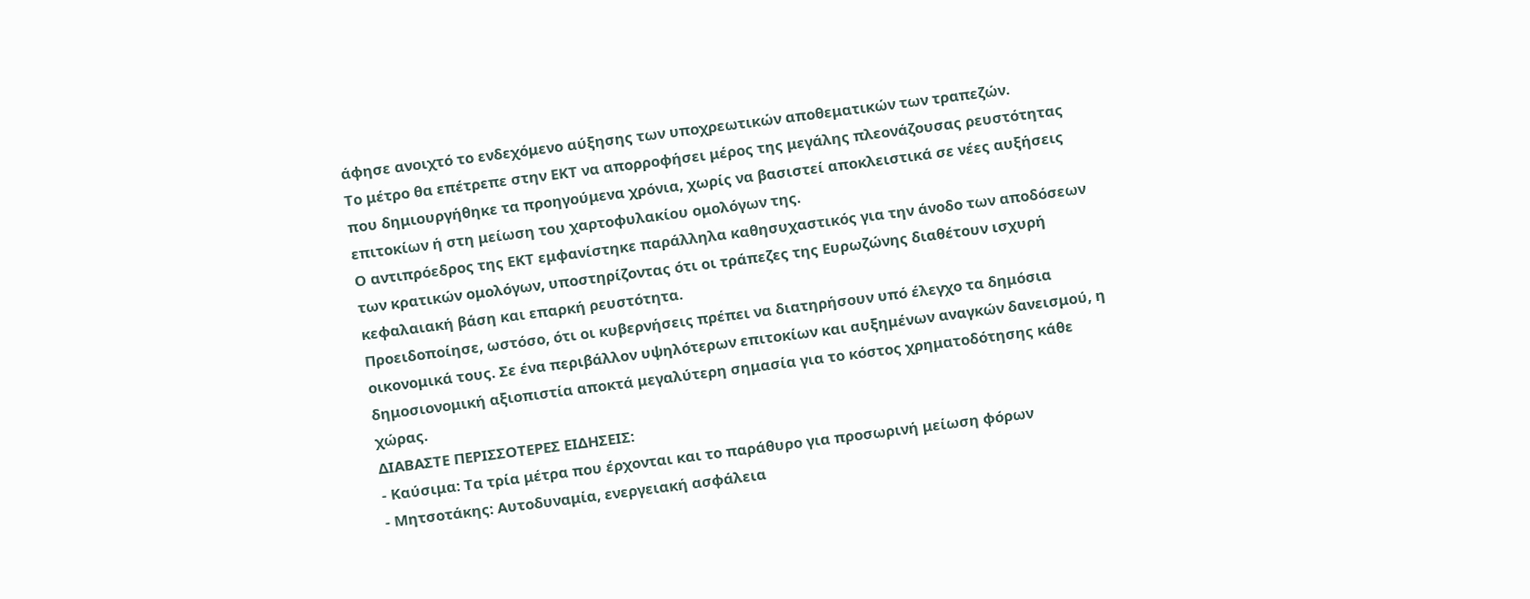άφησε ανοιχτό το ενδεχόμενο αύξησης των υποχρεωτικών αποθεματικών των τραπεζών.
Το μέτρο θα επέτρεπε στην ΕΚΤ να απορροφήσει μέρος της μεγάλης πλεονάζουσας ρευστότητας που δημιουργήθηκε τα προηγούμενα χρόνια, χωρίς να βασιστεί αποκλειστικά σε νέες αυξήσεις επιτοκίων ή στη μείωση του χαρτοφυλακίου ομολόγων της.
Ο αντιπρόεδρος της ΕΚΤ εμφανίστηκε παράλληλα καθησυχαστικός για την άνοδο των αποδόσεων των κρατικών ομολόγων, υποστηρίζοντας ότι οι τράπεζες της Ευρωζώνης διαθέτουν ισχυρή κεφαλαιακή βάση και επαρκή ρευστότητα.
Προειδοποίησε, ωστόσο, ότι οι κυβερνήσεις πρέπει να διατηρήσουν υπό έλεγχο τα δημόσια οικονομικά τους. Σε ένα περιβάλλον υψηλότερων επιτοκίων και αυξημένων αναγκών δανεισμού, η δημοσιονομική αξιοπιστία αποκτά μεγαλύτερη σημασία για το κόστος χρηματοδότησης κάθε χώρας.
ΔΙΑΒΑΣΤΕ ΠΕΡΙΣΣΟΤΕΡΕΣ ΕΙΔΗΣΕΙΣ:
- Καύσιμα: Τα τρία μέτρα που έρχονται και το παράθυρο για προσωρινή μείωση φόρων
- Μητσοτάκης: Αυτοδυναμία, ενεργειακή ασφάλεια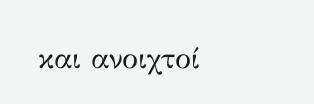και ανοιχτοί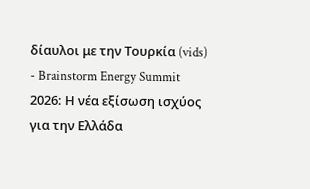δίαυλοι με την Τουρκία (vids)
- Brainstorm Energy Summit 2026: Η νέα εξίσωση ισχύος για την Ελλάδα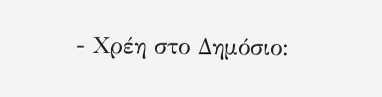- Χρέη στο Δημόσιο: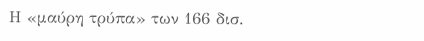Η «μαύρη τρύπα» των 166 δισ.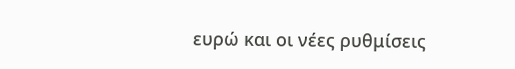ευρώ και οι νέες ρυθμίσεις